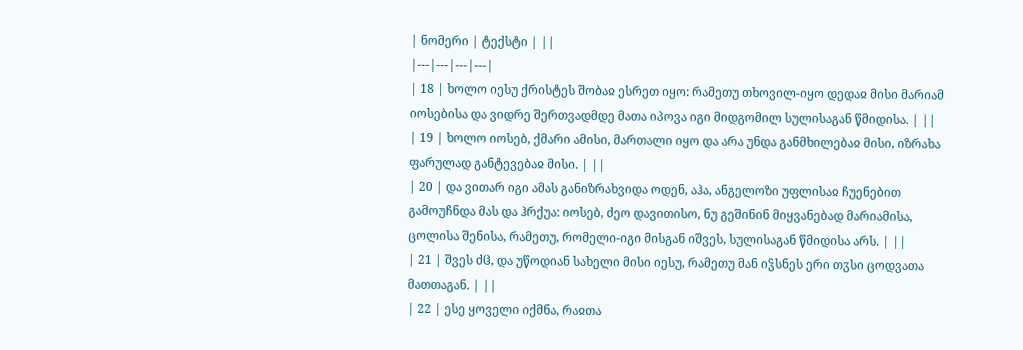| ნომერი | ტექსტი | ||
|---|---|---|---|
| 18 | ხოლო იესუ ქრისტეს შობაჲ ესრეთ იყო: რამეთუ თხოვილ-იყო დედაჲ მისი მარიამ იოსებისა და ვიდრე შერთვადმდე მათა იპოვა იგი მიდგომილ სულისაგან წმიდისა. | ||
| 19 | ხოლო იოსებ, ქმარი ამისი, მართალი იყო და არა უნდა განმხილებაჲ მისი, იზრახა ფარულად განტევებაჲ მისი. | ||
| 20 | და ვითარ იგი ამას განიზრახვიდა ოდენ, აჰა, ანგელოზი უფლისაჲ ჩუენებით გამოუჩნდა მას და ჰრქუა: იოსებ, ძეო დავითისო, ნუ გეშინინ მიყვანებად მარიამისა, ცოლისა შენისა, რამეთუ, რომელი-იგი მისგან იშვეს, სულისაგან წმიდისა არს. | ||
| 21 | შვეს ძჱ, და უწოდიან სახელი მისი იესუ, რამეთუ მან იჴსნეს ერი თჳსი ცოდვათა მათთაგან. | ||
| 22 | ესე ყოველი იქმნა, რაჲთა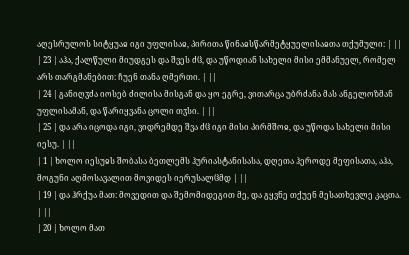აღესრულოს სიტყუაჲ იგი უფლისაჲ, პირითა წინაჲსწარმეტყუელისაჲთა თქუმული: | ||
| 23 | აჰა, ქალწული მიუდგეს და შვეს ძჱ, და უწოდიან სახელი მისი ემმანუელ, რომელ არს თარგმანებით: ჩუენ თანა ღმერთი. | ||
| 24 | განიღჳძა იოსებ ძილისა მისგან და ყო ეგრე, ვითარცა უბრძანა მას ანგელოზმან უფლისამან, და წარიყვანა ცოლი თჳსი. | ||
| 25 | და არა იცოდა იგი, ვიდრემდე შვა ძჱ იგი მისი პირმშოჲ, და უწოდა სახელი მისი იესუ. | ||
| 1 | ხოლო იესუჲს შობასა ბეთლემს ჰურიასტანისასა, დღეთა ჰეროდე მეფისათა, აჰა, მოგუნი აღმოსავალით მოვიდეს იერუსალჱმდ | ||
| 19 | და ჰრქუა მათ: მოვედით და შემომიდეგით მე, და გყვნე თქუენ მესათხევლე კაცთა. | ||
| 20 | ხოლო მათ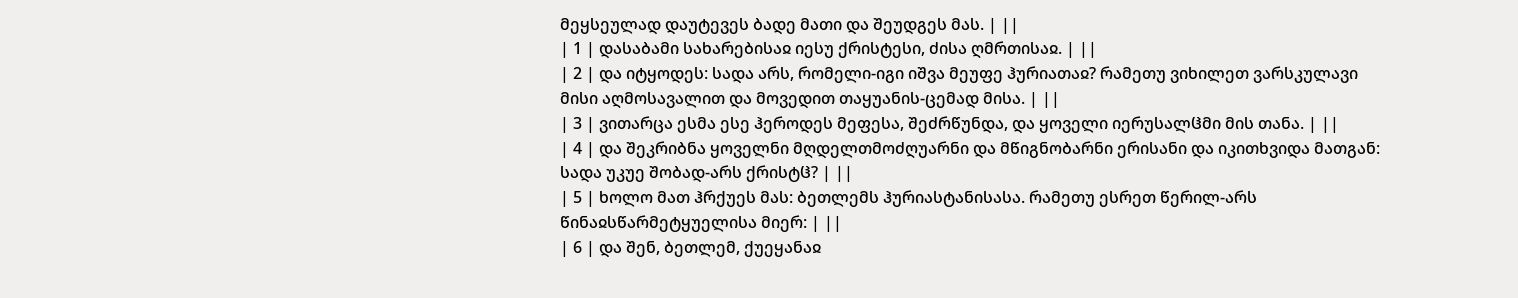მეყსეულად დაუტევეს ბადე მათი და შეუდგეს მას. | ||
| 1 | დასაბამი სახარებისაჲ იესუ ქრისტესი, ძისა ღმრთისაჲ. | ||
| 2 | და იტყოდეს: სადა არს, რომელი-იგი იშვა მეუფე ჰურიათაჲ? რამეთუ ვიხილეთ ვარსკულავი მისი აღმოსავალით და მოვედით თაყუანის-ცემად მისა. | ||
| 3 | ვითარცა ესმა ესე ჰეროდეს მეფესა, შეძრწუნდა, და ყოველი იერუსალჱმი მის თანა. | ||
| 4 | და შეკრიბნა ყოველნი მღდელთმოძღუარნი და მწიგნობარნი ერისანი და იკითხვიდა მათგან: სადა უკუე შობად-არს ქრისტჱ? | ||
| 5 | ხოლო მათ ჰრქუეს მას: ბეთლემს ჰურიასტანისასა. რამეთუ ესრეთ წერილ-არს წინაჲსწარმეტყუელისა მიერ: | ||
| 6 | და შენ, ბეთლემ, ქუეყანაჲ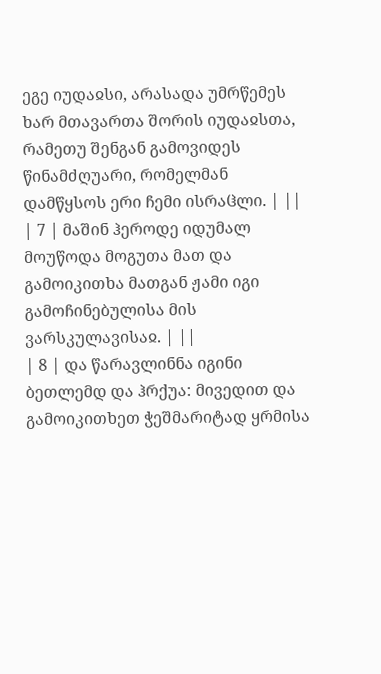ეგე იუდაჲსი, არასადა უმრწემეს ხარ მთავართა შორის იუდაჲსთა, რამეთუ შენგან გამოვიდეს წინამძღუარი, რომელმან დამწყსოს ერი ჩემი ისრაჱლი. | ||
| 7 | მაშინ ჰეროდე იდუმალ მოუწოდა მოგუთა მათ და გამოიკითხა მათგან ჟამი იგი გამოჩინებულისა მის ვარსკულავისაჲ. | ||
| 8 | და წარავლინნა იგინი ბეთლემდ და ჰრქუა: მივედით და გამოიკითხეთ ჭეშმარიტად ყრმისა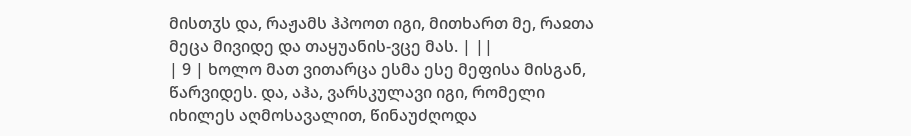მისთჳს და, რაჟამს ჰპოოთ იგი, მითხართ მე, რაჲთა მეცა მივიდე და თაყუანის-ვცე მას. | ||
| 9 | ხოლო მათ ვითარცა ესმა ესე მეფისა მისგან, წარვიდეს. და, აჰა, ვარსკულავი იგი, რომელი იხილეს აღმოსავალით, წინაუძღოდა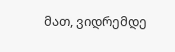მათ, ვიდრემდე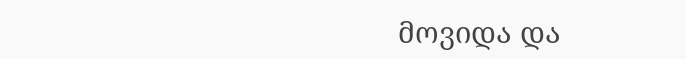მოვიდა და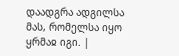დაადგრა ადგილსა მას, რომელსა იყო ყრმაჲ იგი. |